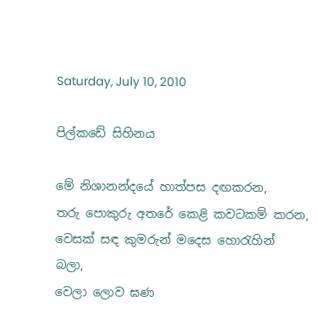Saturday, July 10, 2010

පිල්කඩේ සිහිනය

මේ නිශානන්දයේ හාත්පස දඟක‍රන,
තරු පොකුරු අත‍රේ කෙළි කවටකම් ක‍රන,
වෙසක් සඳ කුමරුන් මදෙස හොරැහින් බලා,
වෙලා ලොව ඝණ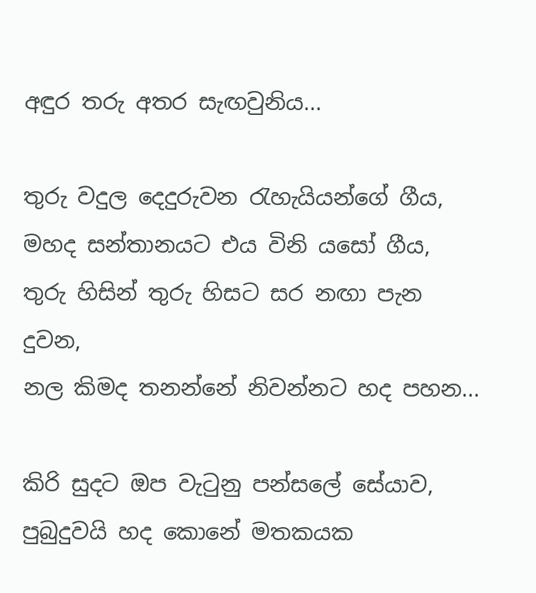අඳුර තරු අත‍ර සැඟවුනිය...

තුරු වදුල දෙදුරුවන රැහැයියන්ගේ ගීය,
මහද සන්තානයට එය විනි යසෝ ගීය,
තුරු හිසින් තුරු හිසට ස‍ර නඟා පැන දුවන,
නල කිමද තනන්නේ නිවන්නට හද පහන...

කිරි සුදට ඔප වැටුනු පන්සලේ සේයාව,
පුබුදුවයි හද කොනේ මතකයක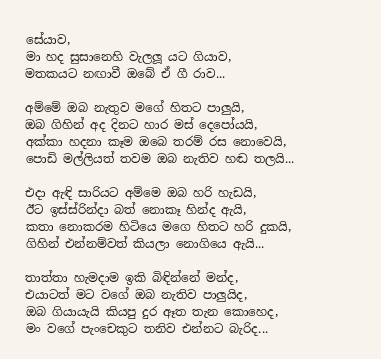සේයාව,
මා හද සුසානෙහි වැලලූ යට ගියාව,
මතකයට නඟාවී ඔබේ ඒ ගී රාව...

අම්මේ ඔබ නැතුව මගේ හිත‍ට පාලුයි,
ඔබ ගිහින් අද දිනට හාර මස් දෙපෝයයි,
අක්කා හදනා කෑම ඔබෙ ත‍රම් රස නොවෙයි,
පොඩි මල්ලියත් තවම ඔබ නැතිව හඬ තලයි...

එදා ඇඳි සාරියට අම්මෙ ඔබ හ‍රි හැඩයි,
ඊට ඉස්ස්රින්දා බත් නොකෑ හින්ද ඇයි,
කතා නොක‍රම හිටියෙ මගෙ හිතට හ‍රි දුකයි,
ගිහින් එන්නම්වත් කියලා නොගියෙ ඇයි...

තාත්තා හැමදාම ඉකි බිඳින්නේ මන්ද,
එයාටත් මට වගේ ඔබ නැතිව පාලුයිද,
ඔබ ගියායැයි කියපු දුර ඈත තැන කොහෙද,
මං වගේ පැංචෙකුට තනිව එන්නට බැරිද...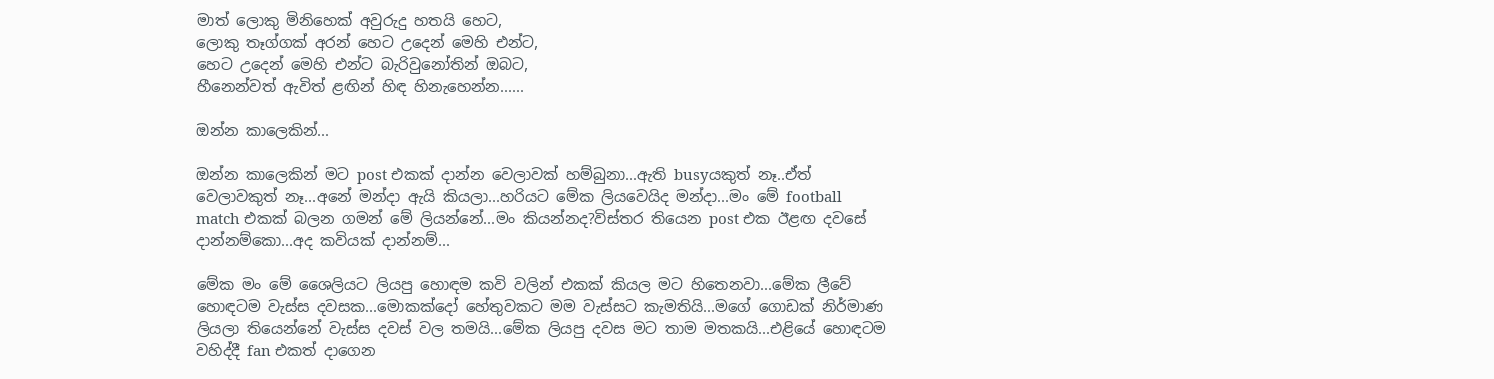මාත් ලොකු මිනිහෙක් අවුරුදු හතයි හෙට,
ලොකු තෑග්ගක් අරන් හෙට උදෙන් මෙහි එන්ට,
හෙට උදෙන් මෙහි එන්ට බැරිවුනෝතින් ඔබට,
හීනෙන්වත් ඇවිත් ළඟින් හිඳ හිනැහෙන්න......

ඔන්න කාලෙකින්...

ඔන්න කාලෙකින් මට post එකක් දාන්න වෙලාවක් හම්බුනා...ඇති busyයකුත් නෑ..ඒත් වෙලාවකුත් නෑ...අනේ මන්දා ඇයි කියලා...හ‍රියට මේක ලියවෙයිද මන්දා...මං මේ football match එකක් බලන ගමන් මේ ලියන්නේ...මං කියන්නද?විස්ත‍ර තියෙන post එක ඊළඟ දවසේ දාන්නම්කො...අද කවියක් දාන්නම්...

මේක මං මේ ශෛලියට ලියපු හොඳම කවි වලින් එකක් කියල මට හිතෙනවා...මේක ලීවේ හොඳටම වැස්ස දවසක...මොකක්දෝ හේතුවකට මම වැස්සට කැමතියි...මගේ ගොඩක් නිර්මාණ ලියලා තියෙන්නේ වැස්ස දවස් වල තමයි...මේක ලියපු දවස මට තාම මතකයි...එළියේ හොඳටම වහිද්දී fan එකත් දාගෙන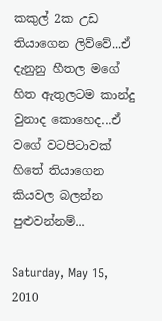කකුල් 2ක උඩ තියාගෙන ලිව්වේ...ඒ දැනුනු හීතල මගේ හිත ඇතුලටම කාන්දු වුනාද කොහෙද...ඒ වගේ වටපිටාවක් හිතේ තියාගෙන කියවල බලන්න පුළුවන්නම්...

Saturday, May 15, 2010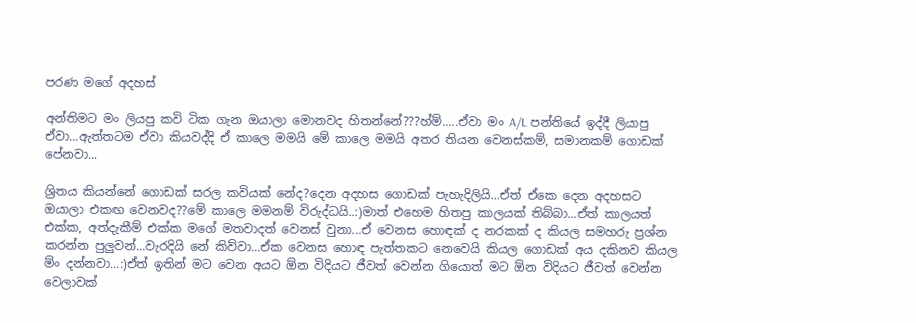ප‍රණ මගේ අදහස්

අන්තිමට මං ලියපු කවි ටික ගැන ඔයාලා මොනවද හිතන්නේ???හ්ම්.....ඒවා මං A/L පන්තියේ ඉද්දී ලියාපු ඒවා...ඇත්තටම ඒවා කියවද්දි ඒ කාලෙ මමයි මේ කාලෙ මමයි අත‍ර තියන වෙනස්කම්, සමානකම් ගොඩක් පේනවා...

ශ්‍රිතය කියන්නේ ගොඩක් ස‍රල කවියක් නේද?දෙන අදහස ගොඩක් පැහැදිලියි...ඒත් ඒකෙ දෙන අදහසට ඔයාලා එකඟ වෙනවද??මේ කාලෙ මමනම් විරුද්ධයි..:)මාත් එහෙම හිතපු කාලයක් තිබ්බා...ඒත් කාලයත් එක්ක, අත්දැකීම් එක්ක මගේ මතවාදත් වෙනස් වුනා...ඒ වෙනස හොඳක් ද න‍රකක් ද කියල සමහරු ප්‍රශ්න ක‍රන්න පුලුවන්...වැරදියි නේ කිව්වා...ඒක වෙනස හොඳ පැත්තක‍ට නෙවෙයි කියල ගොඩක් අය දකිනව කියල ම්ං දන්නවා...:)ඒත් ඉතින් මට වෙන අයට ඕන විදියට ජීවත් වෙන්න ගියොත් මට ඕන විදියට ජීවත් වෙන්න වෙලාවක්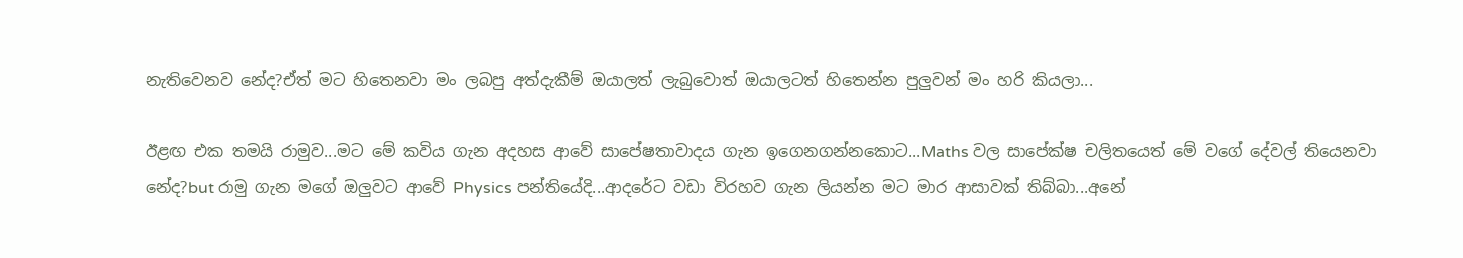නැතිවෙනව නේද?ඒත් මට හිතෙනවා මං ලබපු අත්දැකීම් ඔයාලත් ලැබුවොත් ඔයාලටත් හිතෙන්න පුලුවන් මං හ‍රි කියලා...

ඊළඟ එක තමයි රාමුව...මට මේ කවිය ගැන අදහස ආවේ සාපේෂතාවාදය ගැන ඉගෙනගන්නකොට...Maths වල සාපේක්ෂ චලිතයෙත් මේ වගේ දේවල් තියෙනවා නේද?but රාමු ගැන මගේ ඔලුවට ආවේ Physics පන්තියේදි...ආද‍රේට වඩා විරහව ගැන ලියන්න මට මාර ආසාවක් තිබ්බා...අනේ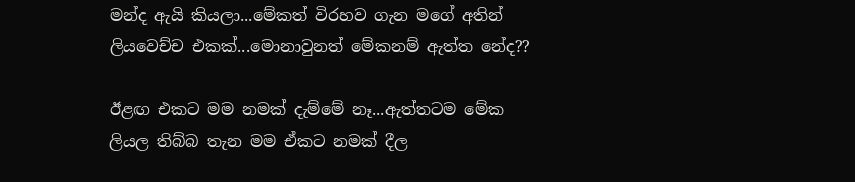මන්ද ඇයි කියලා...මේකත් විරහව ගැන මගේ අතින් ලියවෙච්ච එකක්...මොනාවුනත් මේකනම් ඇත්ත නේද??

ඊළඟ එකට මම නමක් දැම්මේ නෑ...ඇත්තටම මේක ලියල තිබ්බ තැන මම ඒකට නමක් දීල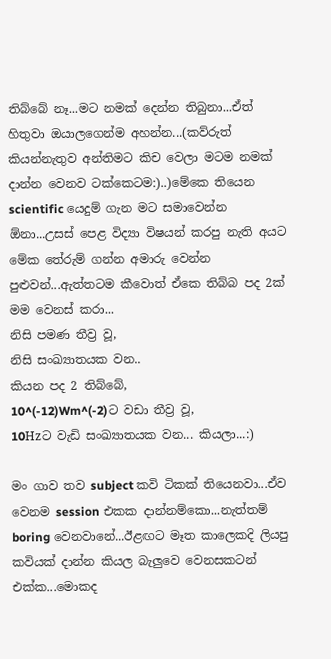තිබ්බේ නෑ...මට නමක් දෙන්න තිබුනා...ඒත් හිතුවා ඔයාලගෙන්ම අහන්න...(කව්රුත් කියන්නැතුව අන්තිමට කිච වෙලා මටම නමක් දාන්න වෙනව ටක්කෙටම:)..)මේකෙ තියෙන scientific යෙදුම් ගැන මට සමාවෙන්න ඕනා...උසස් පෙළ විද්‍යා විෂයන් ක‍රපු නැති අයට මේක තේරුම් ගන්න අමාරු වෙන්න පුළුවන්...ඇත්තටම කීවොත් ඒකෙ තිබ්බ පද 2ක් මම වෙනස් ක‍රා...
නිසි පමණ තීව්‍ර වූ,
නිසි සංඛ්‍යාතයක වන..
කියන පද 2 තිබ්බේ,
10^(-12)Wm^(-2)ට වඩා තීව්‍ර වූ,
10Hzට වැඩි සංඛ්‍යාතයක වන... කියලා...:)

මං ගාව තව subject කවි ටිකක් තියෙනවා...ඒව වෙනම session එකක දාන්නම්කො...නැත්තම් boring වෙනවානේ...ඊළඟට මෑත කාලෙකදි ලියපු කවියක් දාන්න කියල බැලුවෙ වෙනසකටන් එක්ක...මොකද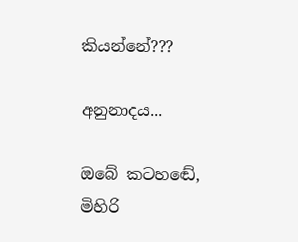කියන්නේ???

අනුනාදය...

ඔබේ කටහඬේ,
මිහිරි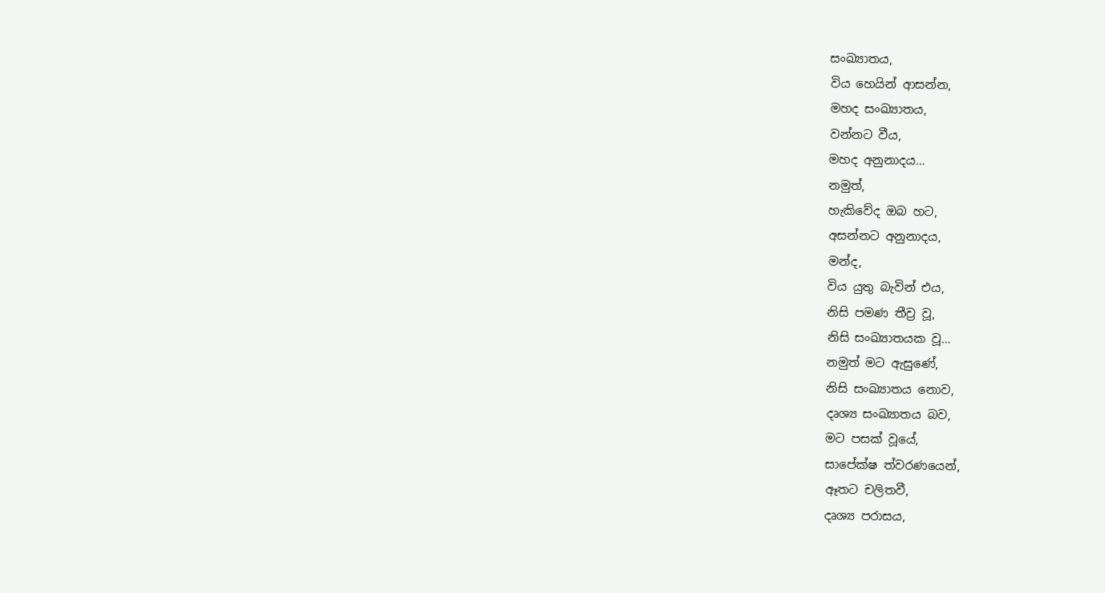සංඛ්‍යාතය,
විය හෙයින් ආසන්න,
මහද සංඛ්‍යාතය,
වන්නට වීය,
මහද අනුනාදය...
නමුත්,
හැකිවේද ඔබ හට,
අසන්නට අනුනාදය,
මන්ද,
විය යුතු බැවින් එය,
නිසි පමණ තීව්‍ර වූ,
නිසි සංඛ්‍යාතයක වූ...
නමුත් මට ඇසුණේ,
නිසි සංඛ්‍යාතය නොව,
දෘශ්‍ය සංඛ්‍යාතය බව,
මට පසක් වූයේ,
සාපේක්ෂ ත්ව‍රණයෙන්,
ඈතට චලිතවී,
දෘශ්‍ය ප‍රාසය,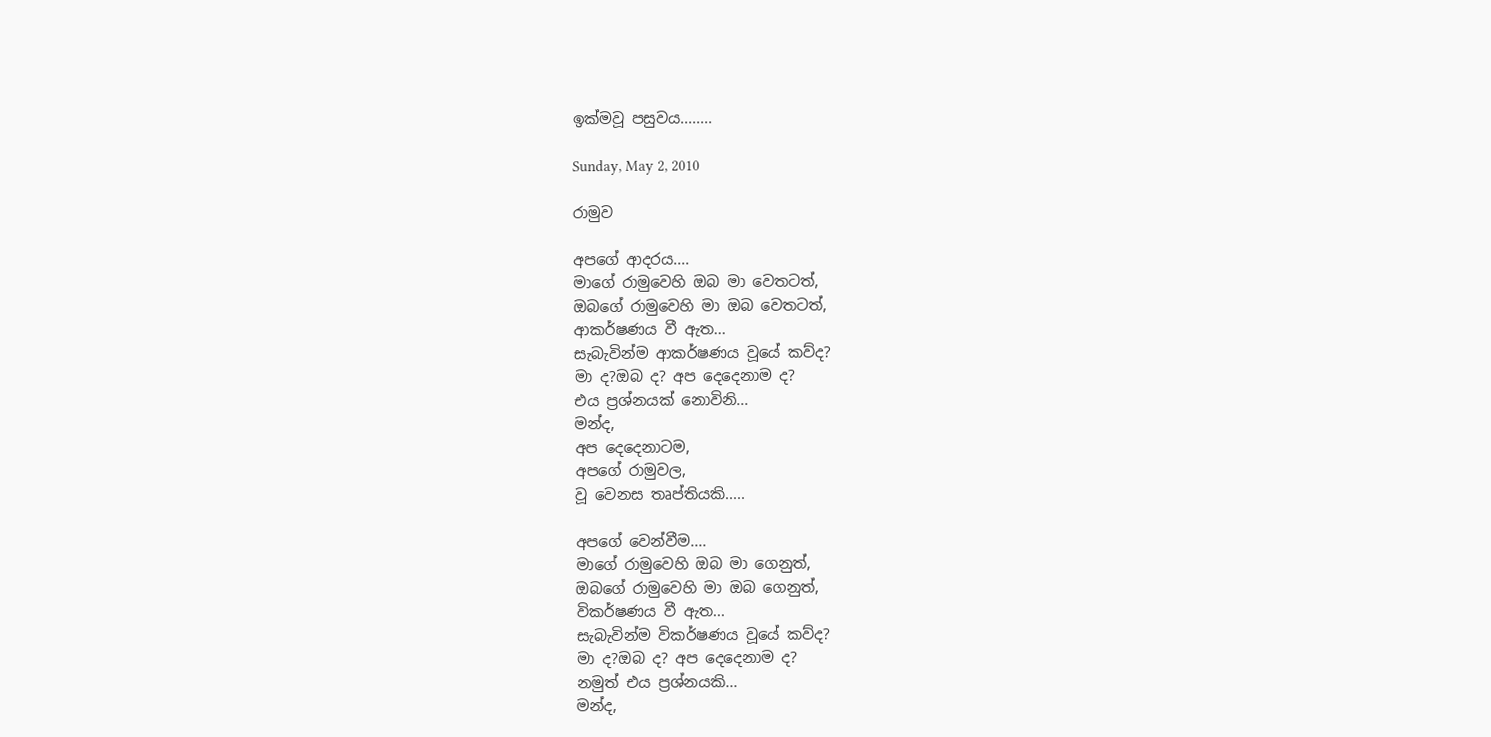ඉක්මවූ පසුවය........

Sunday, May 2, 2010

රාමුව

අපගේ ආද‍රය....
මාගේ රාමුවෙහි ඔබ මා වෙතටත්,
ඔබගේ රාමුවෙහි මා ඔබ වෙතටත්,
ආකර්ෂණය වී ඇත...
සැබැවින්ම ආකර්ෂණය වූයේ කව්ද?
මා ද?ඔබ ද? අප දෙදෙනාම ද?
එය ප්‍රශ්නයක් නොවිනි...
මන්ද,
අප දෙදෙනාටම,
අපගේ රාමුවල,
වූ වෙනස තෘප්තියකි.....

අපගේ වෙන්වීම....
මාගේ රාමුවෙහි ඔබ මා ගෙනුත්,
ඔබගේ රාමුවෙහි මා ඔබ ගෙනුත්,
විකර්ෂණය වී ඇත...
සැබැවින්ම විකර්ෂණය වූයේ කව්ද?
මා ද?ඔබ ද? අප දෙදෙනාම ද?
නමුත් එය ප්‍රශ්නයකි...
මන්ද,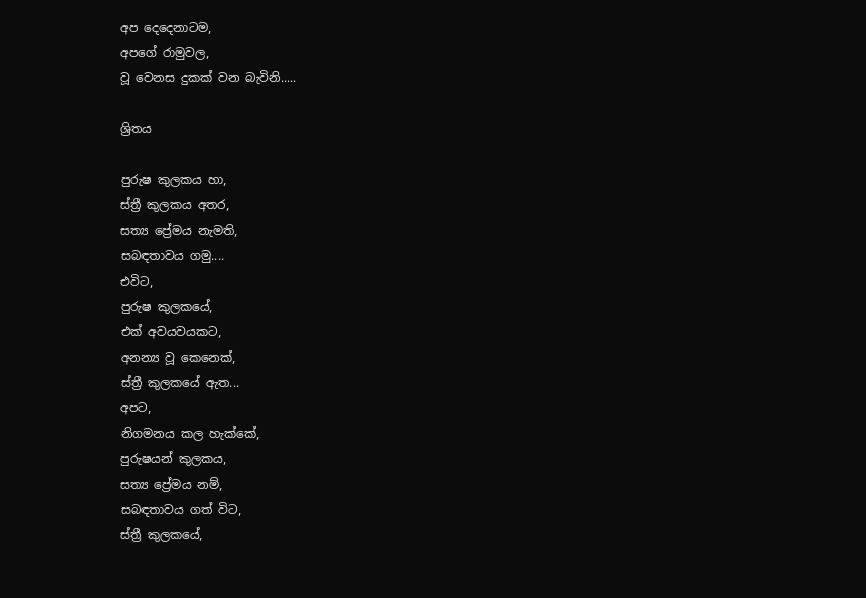අප දෙදෙනාටම,
අපගේ රාමුවල,
වූ වෙනස දුකක් වන බැවිනි.....

ශ්‍රිතය

පුරුෂ කුලකය හා,
ස්ත්‍රී කුලකය අත‍ර,
සත්‍ය ප්‍රේමය නැමති,
සබඳතාවය ගමු....
එවිට,
පුරුෂ කුලකයේ,
එක් අවයවයකට,
අනන්‍ය වූ කෙනෙක්,
ස්ත්‍රී කුලකයේ ඇත...
අපට,
නිගමනය කල හැක්කේ,
පුරුෂයන් කුලකය,
සත්‍ය ප්‍රේමය නම්,
සබඳතාවය ගත් විට,
ස්ත්‍රී කුලකයේ,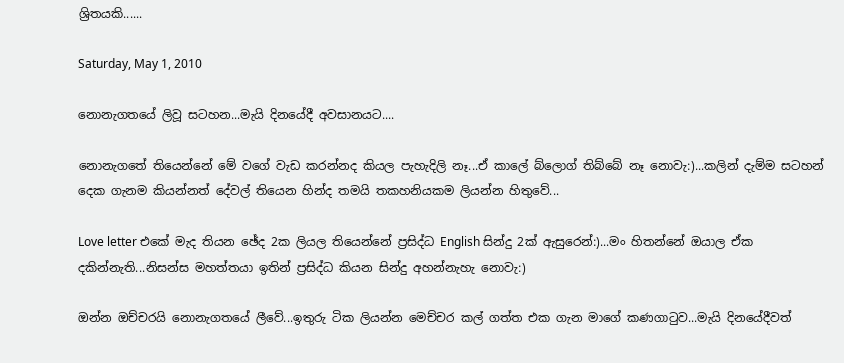ශ්‍රිතයකි......

Saturday, May 1, 2010

නොනැගතයේ ලිවූ සටහන...මැයි දිනයේදී අවසානයට....

නොනැගතේ තියෙන්නේ මේ වගේ වැඩ ක‍රන්නද කියල පැහැදිලි නෑ...ඒ කාලේ බ්ලොග් තිබ්බේ නෑ නොවැ:)...කලින් දැම්ම සටහන් දෙක ගැනම කියන්නත් දේවල් තියෙන හින්ද තමයි තකහනියකම ලියන්න හිතුවේ...

Love letter එකේ මැද තියන ඡේද 2ක ලියල තියෙන්නේ ප්‍රසිද්ධ English සින්දු 2ක් ඇසුරෙන්:)...මං හිතන්නේ ඔයාල ඒක දකින්නැති...නිසන්ස මහත්තයා ඉතින් ප්‍රසිද්ධ කියන සින්දු අහන්නැහැ නොවැ:)

ඔන්න ඔච්ච‍රයි නොනැගතයේ ලීවේ...ඉතුරු ටික ලියන්න මෙච්ච‍ර කල් ගත්ත එක ගැන මාගේ කණගාටුව...මැයි දිනයේදීවත්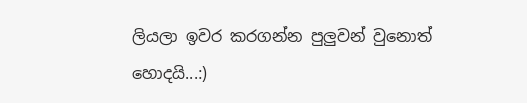ලියලා ඉව‍ර ක‍රගන්න පුලුවන් වුනොත් හොදයි...:)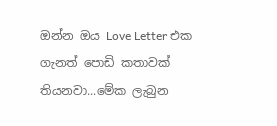ඔන්න ඔය Love Letter එක ගැනත් පොඩි කතාවක් තියනවා...මේක ලැබුන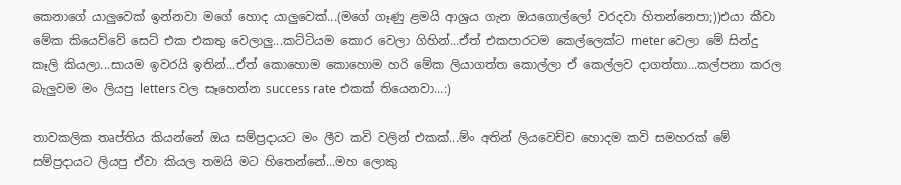කෙනාගේ යාලුවෙක් ඉන්නවා මගේ හොද යාලුවෙක්...(මගේ ගෑණු ළමයි ආශ්‍රය ගැන ඔයගොල්ලෝ ව‍රදවා හිතන්නෙපා;))එයා කීවා මේක කියෙව්වේ සෙට් එක එකතු වෙලාලු...කට්ටියම කොර වෙලා ගිහින්...ඒත් එකපාරටම කෙල්ලෙක්ට meter වෙලා මේ සින්දු කෑලි කියලා...සායම ඉව‍රයි ඉතින්...ඒත් කොහොම කොහොම හ‍රි මේක ලියාගත්ත කොල්ලා ඒ කෙල්ලව දාගත්තා...කල්පනා ක‍රල බැලුවම මං ලියපු letters වල සෑහෙන්න success rate එකක් තියෙනවා...:)

තාවකලික තෘප්තිය කියන්නේ ඔය සම්ප්‍රදායට මං ලීව කවි වලින් එකක්...ම්ං අතින් ලියවෙච්ච හොදම කවි සමහ‍රක් මේ සම්ප්‍රදායට ලියපු ඒවා කියල තමයි මට හිතෙන්නේ...මහ ලොකු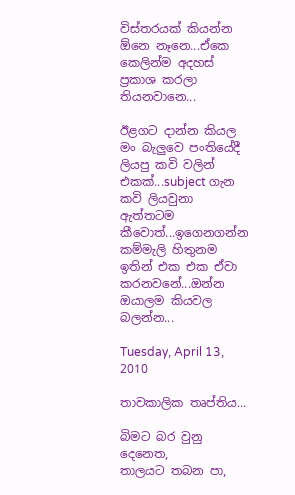විස්ත‍රයක් කියන්න ඕනෙ නෑනෙ...ඒකෙ කෙලින්ම අදහස් ප්‍රකාශ ක‍රලා තියනවානෙ...

ඊළගට දාන්න කියල මං බැලුවෙ පංතියේදී ලියපු කවි වලින් එකක්...subject ගැන කවි ලියවුනා ඇත්තටම කීවොත්...ඉගෙනගන්න කම්මැලි හිතුනම ඉතින් එක එක ඒවා ක‍රනවනේ...ඔන්න ඔයාලම කියවල බලන්න...

Tuesday, April 13, 2010

තාවකාලික තෘප්තිය...

බිමට බ‍ර වුනු දෙනෙත,
තාලයට තබන පා,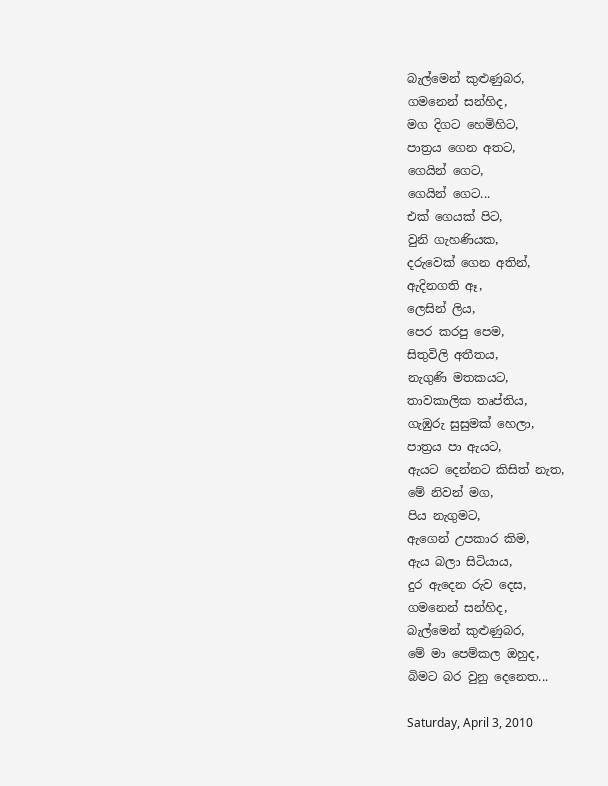බැල්මෙන් කුළුණුබ‍ර,
ගමනෙන් සන්හිද,
මග දිගට හෙමිහිට,
පාත්‍රය ගෙන අතට,
ගෙයින් ගෙට,
ගෙයින් ගෙට...
එක් ගෙයක් පිට,
වුනි ගැහණියක,
දරුවෙක් ගෙන අතින්,
ඇදිනගති ඈ,
ලෙසින් ලිය,
පෙර ක‍රපු පෙම,
සිතුවිලි අතීතය,
නැගුණි මතකයට,
තාවකාලික තෘප්තිය,
ගැඹුරු සුසුමක් හෙලා,
පාත්‍රය පා ඇයට,
ඇයට දෙන්නට කිසිත් නැත,
මේ නිවන් මග,
පිය නැගුමට,
ඇගෙන් උපකාර කිම,
ඇය බලා සිටියාය,
දුර ඇදෙන රුව දෙස,
ගමනෙන් සන්හිද,
බැල්මෙන් කුළුණුබ‍ර,
මේ මා පෙම්කල ඔහුද,
බිමට බ‍ර වුනු දෙනෙත...

Saturday, April 3, 2010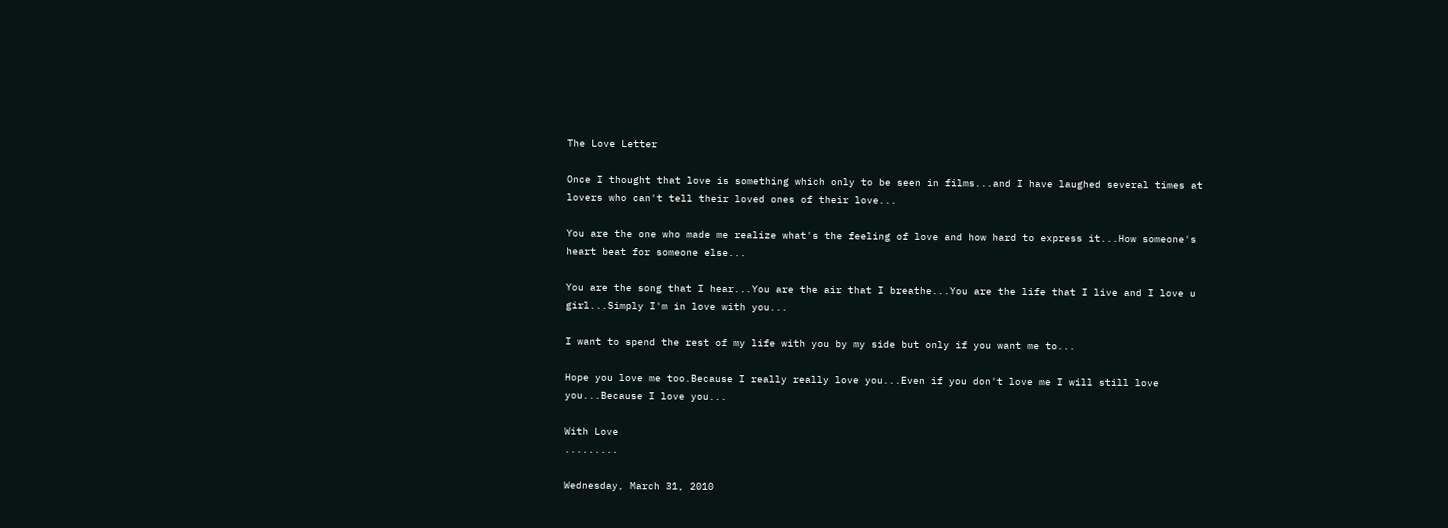The Love Letter

Once I thought that love is something which only to be seen in films...and I have laughed several times at lovers who can't tell their loved ones of their love...

You are the one who made me realize what's the feeling of love and how hard to express it...How someone's heart beat for someone else...

You are the song that I hear...You are the air that I breathe...You are the life that I live and I love u girl...Simply I'm in love with you...

I want to spend the rest of my life with you by my side but only if you want me to...

Hope you love me too.Because I really really love you...Even if you don't love me I will still love you...Because I love you...

With Love
.........

Wednesday, March 31, 2010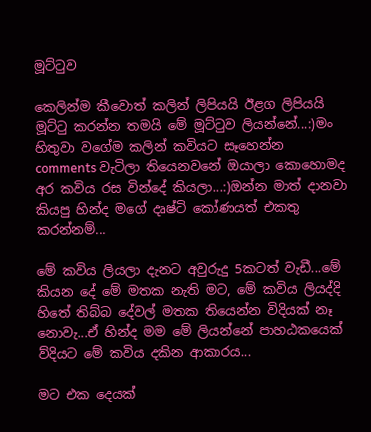මූට්ටුව

කෙලින්ම කීවොත් කලින් ලිපියයි ඊළග ලිපියයි මූට්ටු ක‍රන්න තමයි මේ මූට්ටුව ලියන්නේ...:)මං හිතුවා වගේම කලින් කවියට සෑහෙන්න comments වැටිලා තියෙනවනේ ඔයාලා කොහොමද අර කවිය රස වින්දේ කියලා...:)ඔන්න මාත් දානවා කියපු හින්ද මගේ දෘෂ්ටි කෝණයත් එකතු ක‍රන්නම්...

මේ කවිය ලියලා දැනට අවුරුදු 5කටත් වැඩී...මේ කියන දේ මේ මතක නැති මට, මේ කවිය ලියද්දි හිතේ තිබ්බ දේවල් මතක තියෙන්න විදියක් නෑ නොවැ...ඒ හින්ද මම මේ ලියන්නේ පාහඨකයෙක් ව්දියට මේ කවිය දකින ආකාරය...

මට එක දෙයක්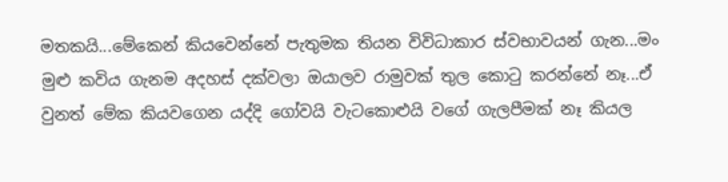මතකයි...මේකෙන් කියවෙන්නේ පැතුමක තියන විවිධාකාර ස්වභාවයන් ගැන...මං මුළු කවිය ගැනම අදහස් දක්වලා ඔයාලව රාමුවක් තුල කොටු ක‍රන්නේ නෑ...ඒ වුනත් මේක කියවගෙන යද්දි ගෝවයි වැටකොළුයි වගේ ගැලපීමක් නෑ කියල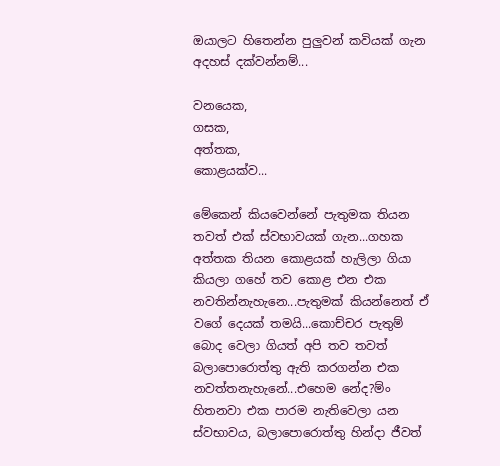ඔයාලට හිතෙන්න පුලුවන් කවියක් ගැන අදහස් දක්වන්නම්...

වනයෙක,
ගසක,
අත්තක,
කොළයක්ව...

මේකෙන් කියවෙන්නේ පැතුමක තියන තවත් එක් ස්වභාවයක් ගැන...ගහක අත්තක තියන කොළයක් හැලිලා ගියා කියලා ගහේ තව කොළ එන එක නවතින්නැහැනෙ...පැතුමක් කියන්නෙත් ඒ වගේ දෙයක් තමයි...කොච්ච‍ර පැතුම් බොද වෙලා ගියත් අපි තව තවත් බලාපොරොත්තු ඇති ක‍රගන්න එක නවත්තනැහැනේ...එහෙම නේද?ම්ං හිතනවා එක පාරම නැතිවෙලා යන ස්වභාවය, බලාපොරොත්තු හින්දා ජීවත්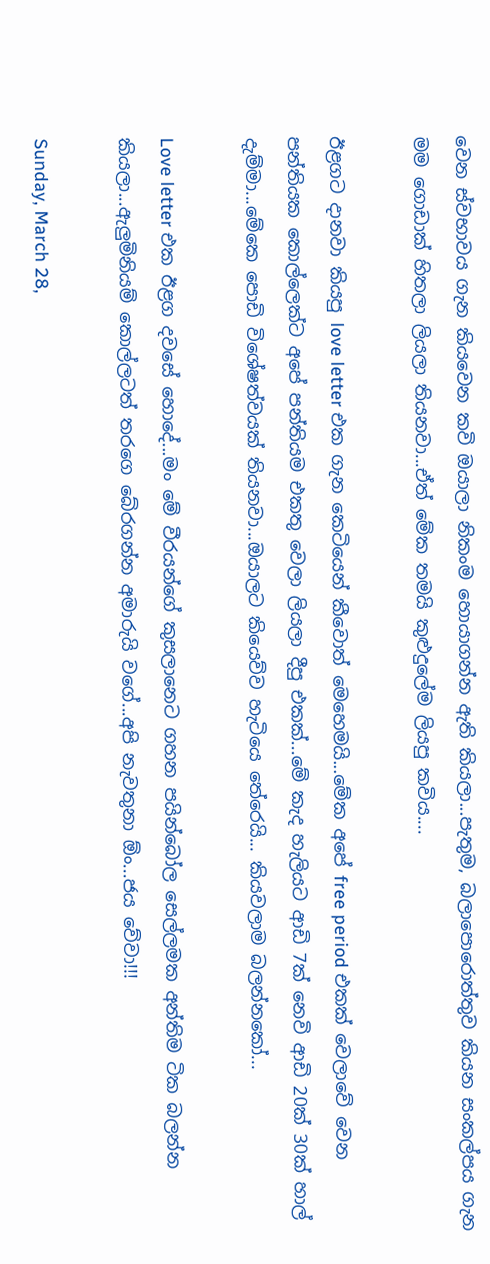වෙන ස්වභාවය ගැන කියවෙන කවි ඔයාලා නිකංම හොයාගන්න ඇති කියලා...පැතුම, බලාපොරොත්තුව කියන සංකල්පය ගැන මම ගොඩාක් හිතලා ලියලා තියනවා...ඒත් මේක තමයි කුළුදුලේම ලියපු කවිය....

ඊළගට දානවා කියපු love letter එක ගැන කෙටියෙන් කීවොත් මෙහෙමයි...මේක අපේ free period එකක් වෙලාවේ වෙන පන්තියක කොල්ලෙක්ට අපේ පන්තියම එකතු වෙලා ලියලා දීපු එකක්...මේ කැද හැලියට ආඩි 7ක් නෙවි ආඩි 20ක් 30ක් හාල් දැම්මා...මේකෙ පොඩි විශේෂත්වයක් තියනවා...ඔයාලට කියෙව්ව හැටියෙ තේරෙයි... කියවලාම බලන්නකෝ...

Love letter එක ඊළග දවසේ හොදේ...මං මේ වීරයන්ගේ කුසලානෙට ගහන පයින්බෝල සෙල්ලමක අන්තිම ටික බලන්න කියලා...ඇලුමිනියම් කොල්ලටත් ත‍රගෙ බේරගන්න අමාරුයි වගේ...අපි නැවතුනා ඕං...ජය වේවා!!!

Sunday, March 28,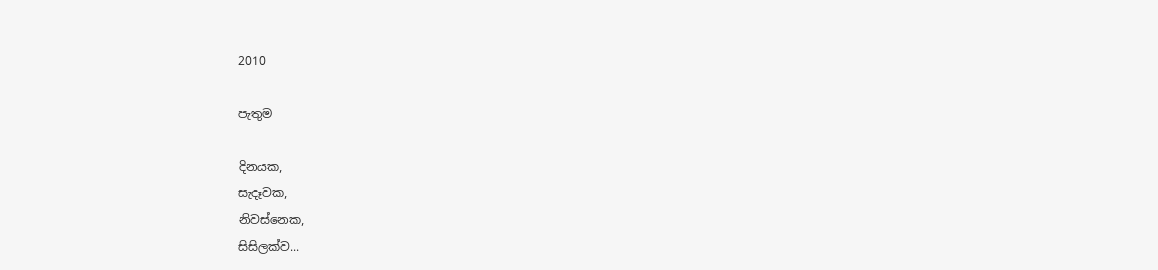2010

පැතුම

දිනයක,
සැදෑවක,
නිවස්නෙක,
සිසිලක්ව...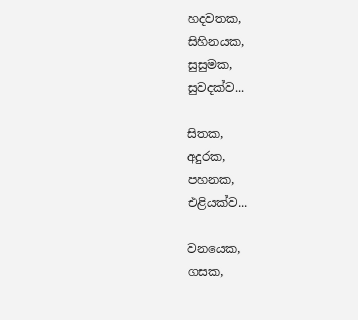හදවතක,
සිහිනයක,
සුසුමක,
සුවදක්ව...

සිතක,
අදුරක,
පහනක,
එළියක්ව...

වනයෙක,
ගසක,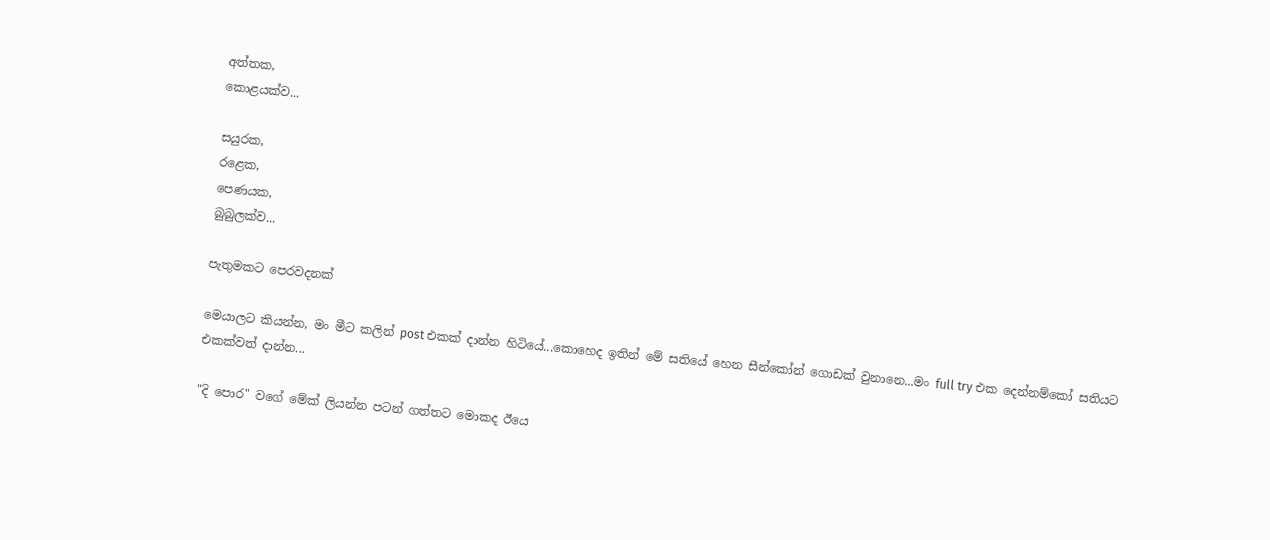අත්තක,
කොළයක්ව...

සයුරක,
රළෙක,
පෙණයක,
බුබුලක්ව...

පැතුමකට පෙරවදනක්

මෙයාලට කියන්න, මං මීට කලින් post එකක් දාන්න හිටියේ...කොහෙද ඉතින් මේ සතියේ හෙන සීන්කෝන් ගොඩක් වුනානෙ...මං full try එක දෙන්නම්කෝ සතියට එකක්වත් දාන්න...

"දි පොර" වගේ මේක් ලියන්න පටන් ගත්තට මොකද ඊයෙ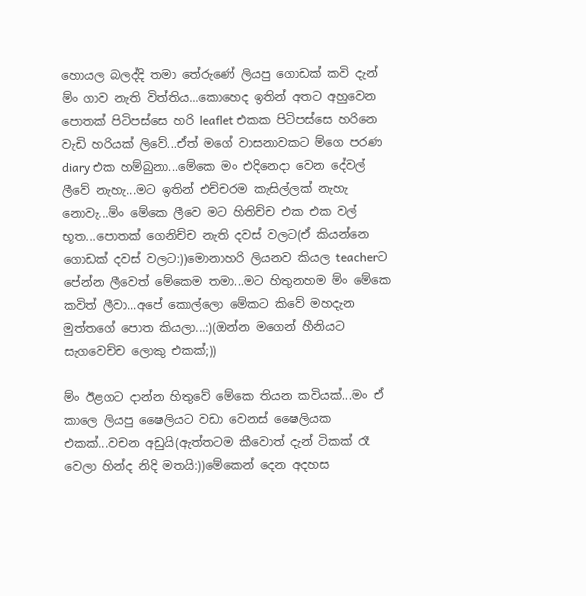හොයල බලද්දි තමා තේරුණේ ලියපු ගොඩක් කවි දැන් ම්ං ගාව නැති විත්තිය...කොහෙද ඉතින් අතට අහුවෙන පොතක් පිටිපස්සෙ හ‍රි leaflet එකක පිටිපස්සෙ හ‍රිනෙ වැඩි හ‍රියක් ලිවේ...ඒත් මගේ වාසනාවකට ම්ගෙ ප‍රණ diary එක හම්බුනා...මේකෙ මං එදිනෙදා වෙන දේවල් ලීවේ නැහැ...මට ඉතින් එච්ච‍රම කැසිල්ලක් නැහැ නොවැ...ම්ං මේකෙ ලීවෙ මට හිතිච්ච එක එක වල් භූත...පොතක් ගෙනිච්ච නැති දවස් වලට(ඒ කියන්නෙ ගොඩක් දවස් වලට:))මොනාහ‍රි ලියනව කියල teacherට පේන්න ලීවෙත් මේකෙම තමා...මට හිතුනහම ම්ං මේකෙ කවිත් ලීවා...අපේ කොල්ලො මේකට කිවේ මහදැන මුත්තගේ පොත කියලා...:)(ඔන්න මගෙන් හීනියට සැගවෙච්ච ලොකු එකක්;))

ම්ං ඊළගට දාන්න හිතුවේ මේකෙ තියන කවියක්...මං ඒ කාලෙ ලියපු ෂෛලියට වඩා වෙනස් ෂෛලියක එකක්...වචන අඩුයි(ඇත්තටම කීවොත් දැන් ටිකක් රෑ වෙලා හින්ද නිදි මතයි:))මේකෙන් දෙන අදහස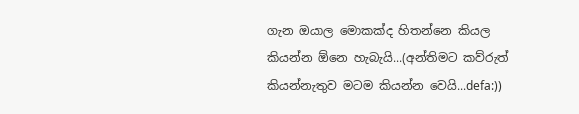ගැන ඔයාල මොකක්ද හිතන්නෙ කියල කියන්න ඕනෙ හැබැයි...(අන්තිමට කව්රුත් කියන්නැතුව මටම කියන්න වෙයි...defa:))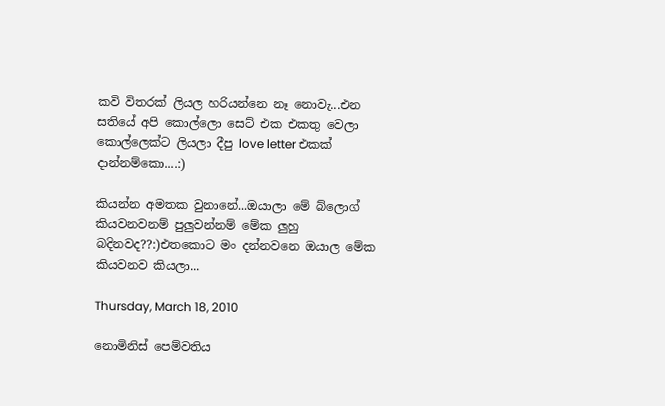කවි විත‍රක් ලියල හ‍රියන්නෙ නෑ නොවැ...එන සතියේ අපි කොල්ලො සෙට් එක එකතු වෙලා කොල්ලෙක්ට ලියලා දීපු love letter එකක් දාන්නම්කො....:)

කියන්න අමතක වුනානේ...ඔයාලා මේ බ්ලොග් කියවනවනම් පුලුවන්නම් මේක ලුහු බදිනවද??:)එතකොට මං දන්නවනෙ ඔයාල මේක කියවනව කියලා...

Thursday, March 18, 2010

නොමිනිස් පෙම්වතිය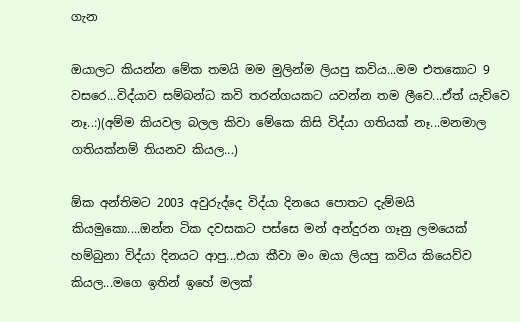ගැන

ඔයාලට කියන්න මේක තමයි මම මුලින්ම ලියපු කවිය...මම එතකොට 9 වස‍රෙ...විද්යාව සම්බන්ධ කවි ත‍රන්ගයකට යවන්න තම ලීවෙ...ඒත් යැව්වෙ නෑ..:)(අම්ම කියවල බලල කිවා මේකෙ කිසි විද්යා ගතියක් නෑ...මනමාල ගතියක්නම් තියනව කියල...)

ඕක අන්තිමට 2003 අවුරුද්දෙ විද්යා දිනයෙ පොතට දැම්මයි කියමුකො....ඔන්න ටික දවසකට පස්සෙ මන් අන්දුරන ගෑනු ලමයෙක් හම්බුනා විද්යා දිනයට ආපු...එයා කීවා මං ඔයා ලියපු කවිය කියෙව්ව කියල...මගෙ ඉතින් ඉහේ මලක්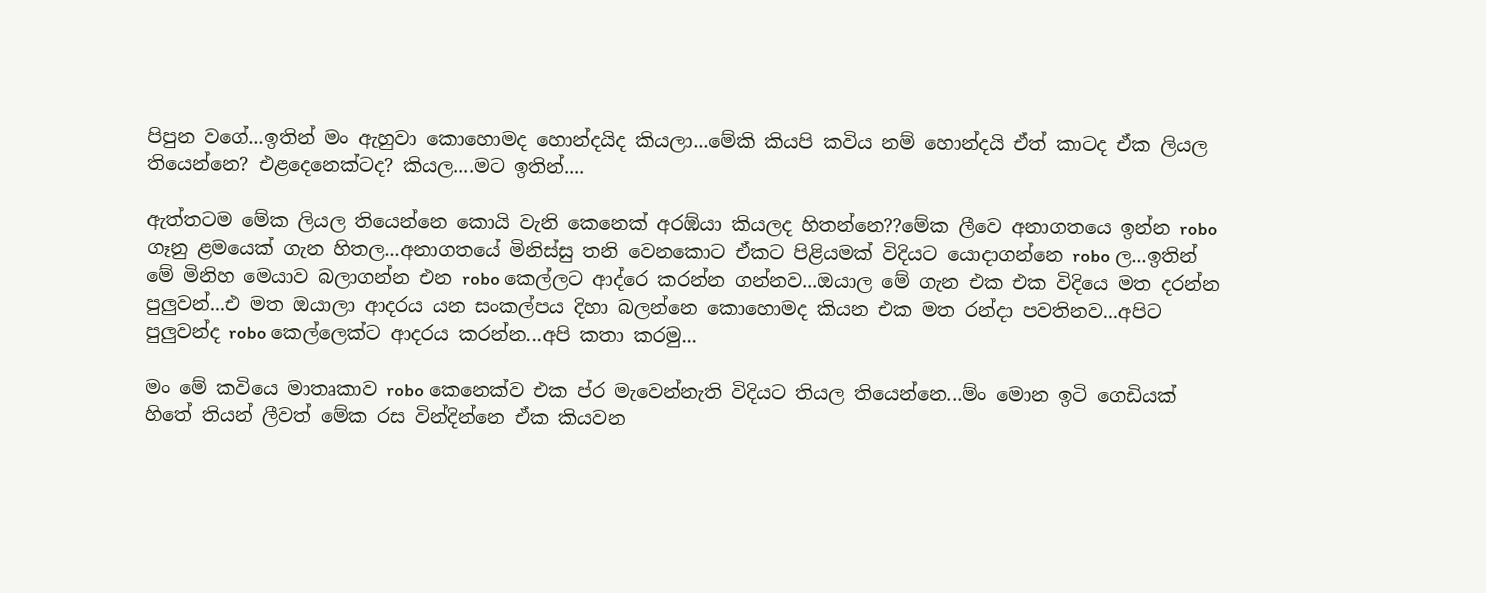පිපුන වගේ...ඉතින් මං ඇහුවා කොහොමද හොන්දයිද කියලා...මේකි කියපි කවිය නම් හොන්දයි ඒත් කාටද ඒක ලියල තියෙන්නෙ? එළදෙනෙක්ටද? කියල....මට ඉතින්....

ඇත්තටම මේක ලියල තියෙන්නෙ කොයි වැනි කෙනෙක් අරඹ්යා කියලද හිතන්නෙ??මේක ලීවෙ අනාගතයෙ ඉන්න robo ගෑනු ළමයෙක් ගැන හිතල...අනාගතයේ මිනිස්සු තනි වෙනකොට ඒකට පිළියමක් විදියට යොදාගන්නෙ robo ල...ඉතින් මේ මිනිහ මෙයාව බලාගන්න එන robo කෙල්ලට ආද්රෙ ක‍රන්න ගන්නව...ඔයාල මේ ගැන එක එක විදියෙ මත ද‍රන්න පුලුවන්...එ මත ඔයාලා ආද‍රය යන සංකල්පය දිහා බලන්නෙ කොහොමද කියන එක මත රන්දා පවතිනව...අපිට පුලුවන්ද robo කෙල්ලෙක්ට ආද‍රය ක‍රන්න...අපි කතා ක‍රමු...

මං මේ කවියෙ මාතෘකාව robo කෙනෙක්ව එක ප්ර මැවෙන්නැති විදියට තියල තියෙන්නෙ...ම්ං මොන ඉටි ගෙඩියක් හිතේ තියන් ලීවත් මේක රස වින්දින්නෙ ඒක කියවන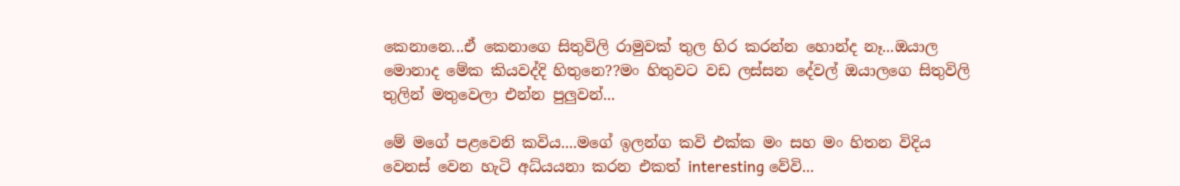කෙනානෙ...ඒ කෙනාගෙ සිතුවිලි රාමුවක් තුල හිර ක‍රන්න හොන්ද නෑ...ඔයාල මොනාද මේක කියවද්දි හිතුනෙ??මං හිතුවට වඩ ලස්සන දේවල් ඔයාලගෙ සිතුවිලි තුලින් මතුවෙලා එන්න පුලුවන්...

මේ මගේ පළවෙනි කවිය....මගේ ඉලන්ග කවි එක්ක මං සහ මං හිතන විදිය වෙනස් වෙන හැටි අධ්යයනා ක‍රන එකත් interesting වේවි...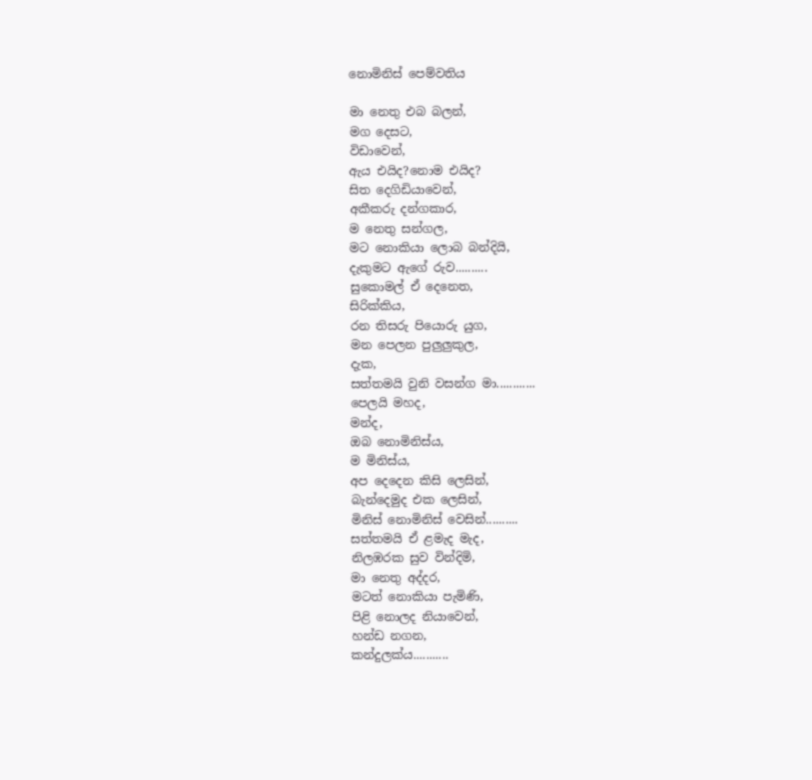නොමිනිස් පෙම්වතිය

මා නෙතු එබ බලන්,
මග දෙසට,
විඩාවෙන්,
ඇය එයිද?නොම එයිද?
සිත දෙගිඩියාවෙන්,
අකීක‍රු දන්ගකාර,
ම නෙතු සන්ගල,
මට නොකියා ලොබ බන්දියි,
දැකුමට ඇගේ රුව..........
සුකොමල් ඒ දෙනෙත,
සිරික්කිය,
රන තිසරු පියොරු යුග,
මන පෙලන පුලුලුකුල,
දැක,
සත්තමයි වුනි වසන්ග මා............
පෙලයි මහද,
මන්ද,
ඔබ නොමිනිස්ය,
ම මිනිස්ය,
අප දෙදෙන කිසි ලෙසින්,
බැන්දෙමුද එක ලෙසින්,
මිනිස් නොමිනිස් වෙසින්..........
සත්තමයි ඒ ළමැද මැද,
නිලඹ‍රක සුව වින්දිමි,
මා නෙතු අද්ද‍ර,
මටත් නොකියා පැමිණි,
පිළි නොලද නියාවෙන්,
හන්ඩ නගන,
කන්දුලක්ය...........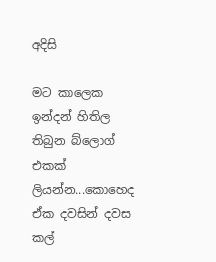අදිසි

මට කාලෙක ඉන්දන් හිතිල තිබුන බ්ලොග් එකක් ලියන්න...කොහෙද ඒක දවසින් දවස කල්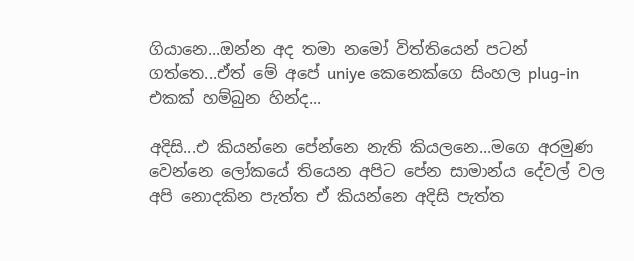ගියානෙ...ඔන්න අද තමා නමෝ විත්තියෙන් පටන් ගත්තෙ...ඒත් මේ අපේ uniye කෙනෙක්ගෙ සිංහල plug-in එකක් හම්බුන හින්ද...

අදිසි...එ කියන්නෙ පේන්නෙ නැති කියලනෙ...මගෙ අරමුණ වෙන්නෙ ලෝකයේ තියෙන අපිට පේන සාමාන්ය දේවල් වල අපි නොදකින පැත්ත ඒ කියන්නෙ අදිසි පැත්ත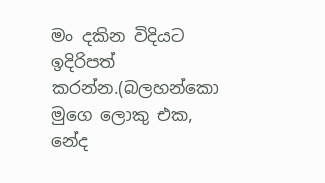මං දකින විදියට ඉදිරිපත් ක‍රන්න.(බලහන්කො මුගෙ ලොකු එක, නේද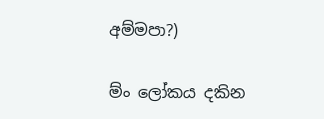අම්මපා?)

ම්ං ලෝකය දකින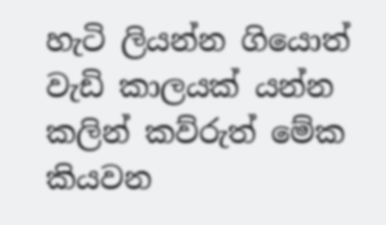හැටි ලියන්න ගියොත් වැඩි කාලයක් යන්න කලින් කව්රුත් මේක කියවන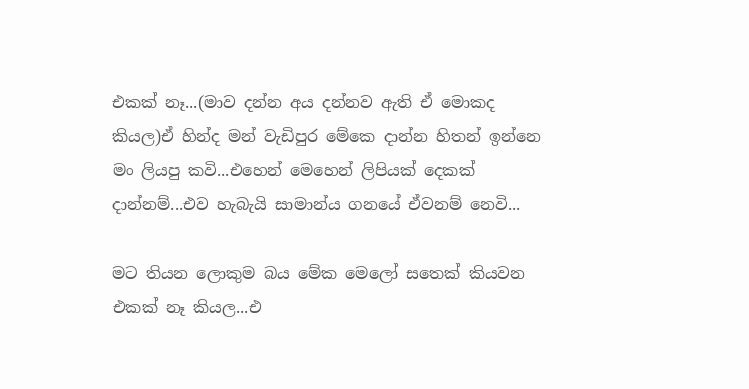එකක් නෑ...(මාව දන්න අය දන්නව ඇති ඒ මොකද කියල)ඒ හින්ද මන් වැඩිපුර මේකෙ දාන්න හිතන් ඉන්නෙ මං ලියපු කවි...එහෙන් මෙහෙන් ලිපියක් දෙකක් දාන්නම්...එව හැබැයි සාමාන්ය ගනයේ ඒවනම් නෙවි...

මට තියන ලොකුම බය මේක මෙලෝ සතෙක් කියවන එකක් නෑ කියල...එ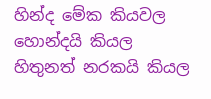හින්ද මේක කියවල හොන්දයි කියල හිතුනත් න‍රකයි කියල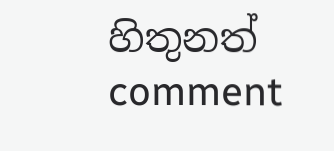හිතුනත් comment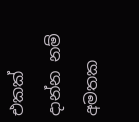එකක් දාන්න නම් අමතක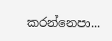ක‍රන්නෙපා...